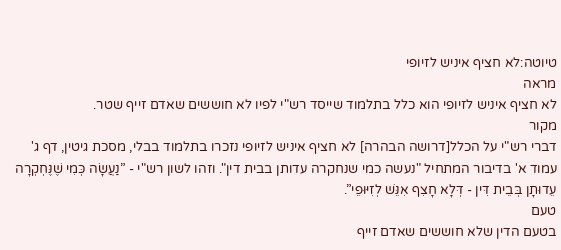טיוטה:לא חציף איניש לזיופי
מראה
לא חציף איניש לזיופי הוא כלל בתלמוד שייסד רש"י לפיו לא חוששים שאדם זייף שטר.
מקור
דברי רש"י על הכלל[דרושה הבהרה] לא חציף איניש לזיופי נזכרו בתלמוד בבלי, מסכת גיטין, דף ג' עמוד א' בדיבור המתחיל "נעשה כמי שנחקרה עדותן בבית דין". וזהו לשון רש"י - ”נַעֲשָׂה כְּמִי שֶׁנֶּחְקְרָה עֵדוּתָן בְּבֵית דִּין - דְּלָא חָצִף אִנֵּשׁ לְזִיּוּפֵי”.
טעם
בטעם הדין שלא חוששים שאדם זייף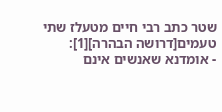שטר כתב רבי חיים מטעלז שתי טעמים[דרושה הבהרה][1]:
- אומדנא שאנשים אינם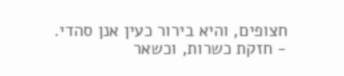חצופים, והיא בירור כעין אנן סהדי.
- חזקת כשרות, וכשאר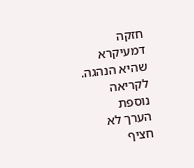חזקה דמעיקרא שהיא הנהגה.
לקריאה נוספת
הערך לא חציף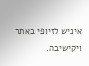איניש לזיופי באתר ויקישיבה.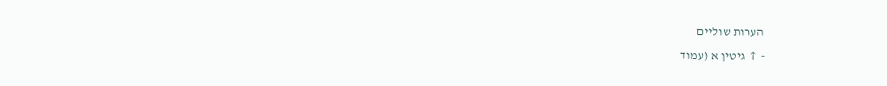הערות שוליים
- ↑ גיטין א (עמוד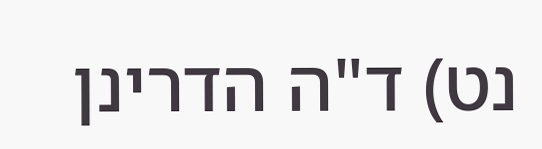נט) ד"ה הדרינן